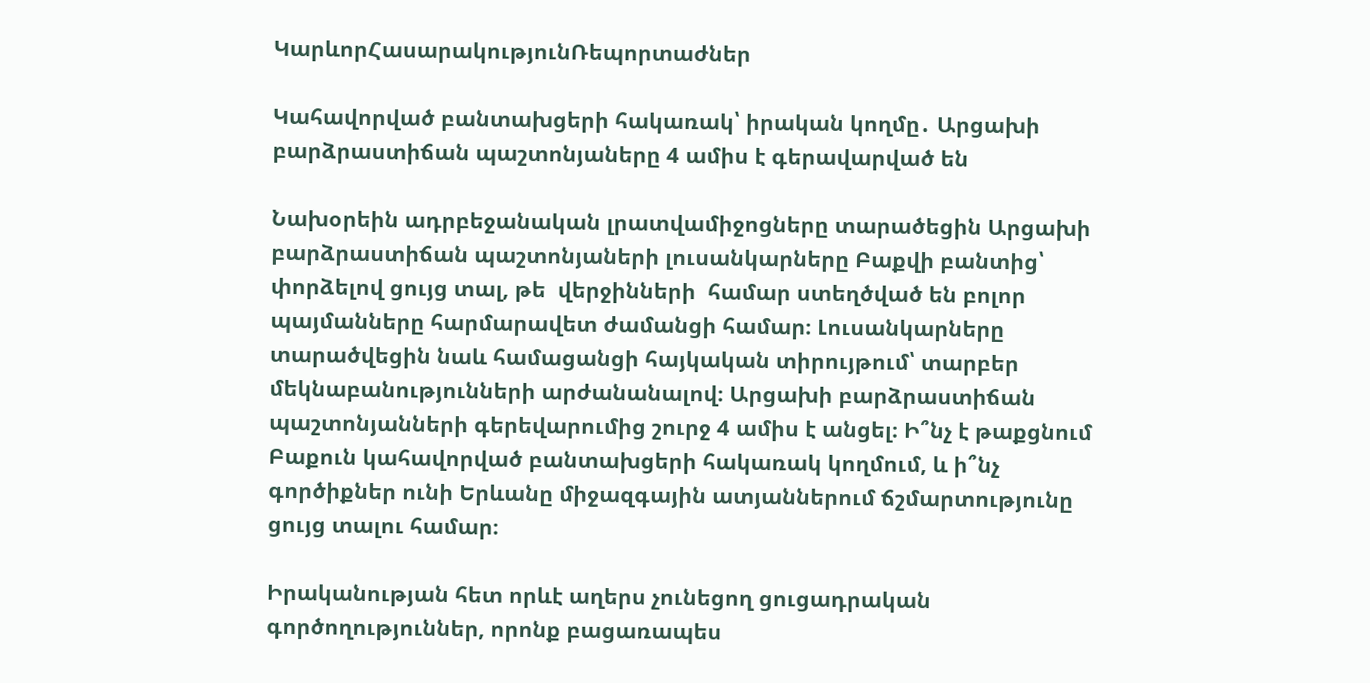ԿարևորՀասարակությունՌեպորտաժներ

Կահավորված բանտախցերի հակառակ՝ իրական կողմը․ Արցախի բարձրաստիճան պաշտոնյաները 4 ամիս է գերավարված են

Նախօրեին ադրբեջանական լրատվամիջոցները տարածեցին Արցախի բարձրաստիճան պաշտոնյաների լուսանկարները Բաքվի բանտից՝ փորձելով ցույց տալ, թե  վերջինների  համար ստեղծված են բոլոր պայմանները հարմարավետ ժամանցի համար։ Լուսանկարները տարածվեցին նաև համացանցի հայկական տիրույթում՝ տարբեր մեկնաբանությունների արժանանալով։ Արցախի բարձրաստիճան պաշտոնյանների գերեվարումից շուրջ 4 ամիս է անցել։ Ի՞նչ է թաքցնում Բաքուն կահավորված բանտախցերի հակառակ կողմում, և ի՞նչ գործիքներ ունի Երևանը միջազգային ատյաններում ճշմարտությունը ցույց տալու համար։

Իրականության հետ որևէ աղերս չունեցող ցուցադրական գործողություններ, որոնք բացառապես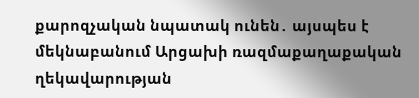քարոզչական նպատակ ունեն․ այսպես է մեկնաբանում Արցախի ռազմաքաղաքական ղեկավարության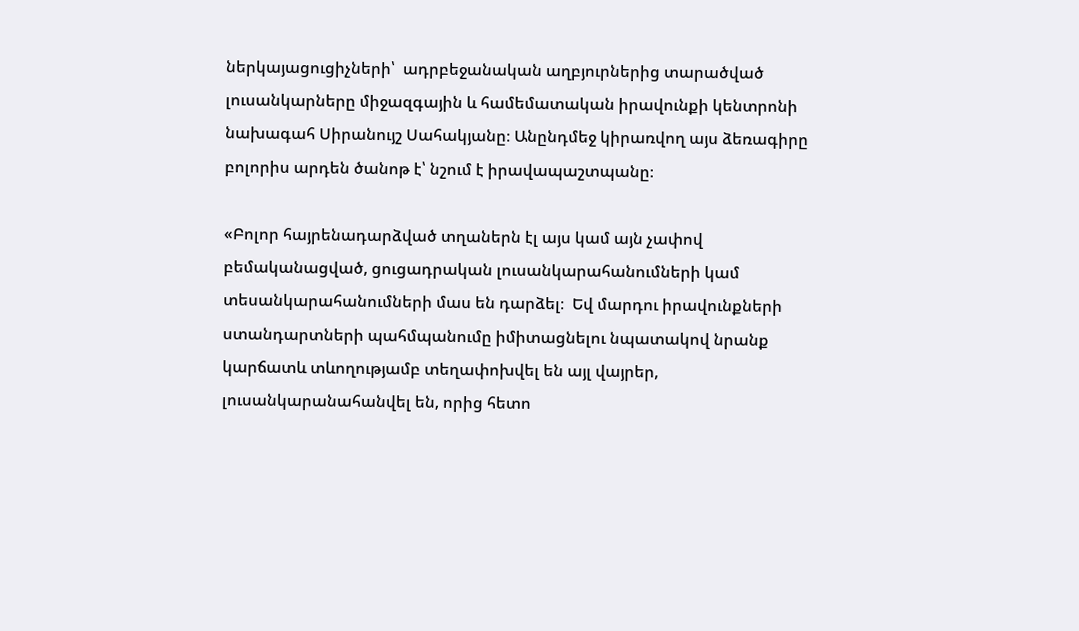ներկայացուցիչների՝  ադրբեջանական աղբյուրներից տարածված լուսանկարները միջազգային և համեմատական իրավունքի կենտրոնի նախագահ Սիրանույշ Սահակյանը։ Անընդմեջ կիրառվող այս ձեռագիրը բոլորիս արդեն ծանոթ է՝ նշում է իրավապաշտպանը։

«Բոլոր հայրենադարձված տղաներն էլ այս կամ այն չափով բեմականացված, ցուցադրական լուսանկարահանումների կամ տեսանկարահանումների մաս են դարձել։  Եվ մարդու իրավունքների ստանդարտների պահմպանումը իմիտացնելու նպատակով նրանք կարճատև տևողությամբ տեղափոխվել են այլ վայրեր, լուսանկարանահանվել են, որից հետո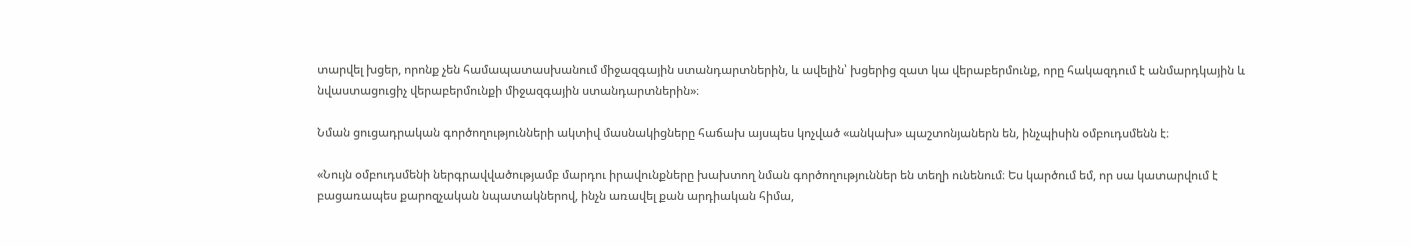տարվել խցեր, որոնք չեն համապատասխանում միջազգային ստանդարտներին, և ավելին՝ խցերից զատ կա վերաբերմունք, որը հակազդում է անմարդկային և նվաստացուցիչ վերաբերմունքի միջազգային ստանդարտներին»։

Նման ցուցադրական գործողությունների ակտիվ մասնակիցները հաճախ այսպես կոչված «անկախ» պաշտոնյաներն են, ինչպիսին օմբուդսմենն է։

«Նույն օմբուդսմենի ներգրավվածությամբ մարդու իրավունքները խախտող նման գործողություններ են տեղի ունենում։ Ես կարծում եմ, որ սա կատարվում է բացառապես քարոզչական նպատակներով, ինչն առավել քան արդիական հիմա,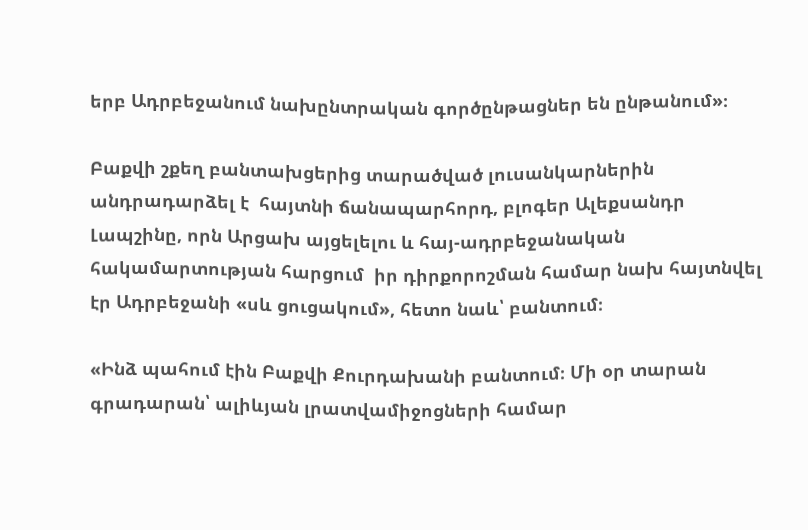երբ Ադրբեջանում նախընտրական գործընթացներ են ընթանում»։

Բաքվի շքեղ բանտախցերից տարածված լուսանկարներին անդրադարձել է  հայտնի ճանապարհորդ, բլոգեր Ալեքսանդր Լապշինը, որն Արցախ այցելելու և հայ-ադրբեջանական հակամարտության հարցում  իր դիրքորոշման համար նախ հայտնվել էր Ադրբեջանի «սև ցուցակում», հետո նաև՝ բանտում։

«Ինձ պահում էին Բաքվի Քուրդախանի բանտում։ Մի օր տարան գրադարան՝ ալիևյան լրատվամիջոցների համար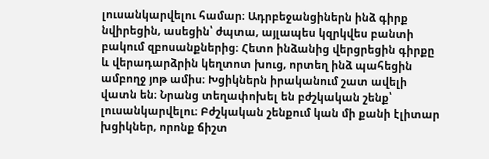լուսանկարվելու համար։ Ադրբեջանցիներն ինձ գիրք նվիրեցին, ասեցին՝ ժպտա, այլապես կզրկվես բանտի բակում զբոսանքներից։ Հետո ինձանից վերցրեցին գիրքը և վերադարձրին կեղտոտ խուց, որտեղ ինձ պահեցին ամբողջ յոթ ամիս։ Խցիկներն իրականում շատ ավելի վատն են։ Նրանց տեղափոխել են բժշկական շենք՝ լուսանկարվելու։ Բժշկական շենքում կան մի քանի էլիտար խցիկներ, որոնք ճիշտ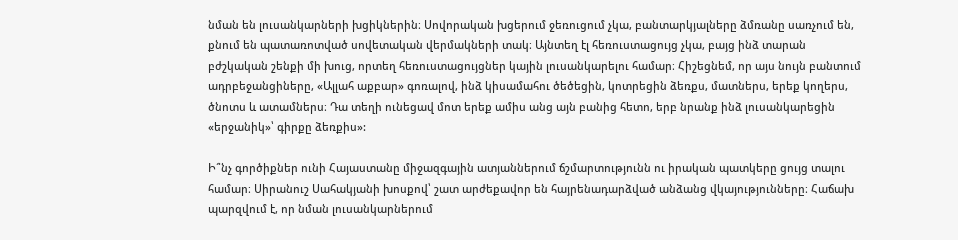նման են լուսանկարների խցիկներին։ Սովորական խցերում ջեռուցում չկա, բանտարկյալները ձմռանը սառչում են, քնում են պատառոտված սովետական վերմակների տակ։ Այնտեղ էլ հեռուստացույց չկա, բայց ինձ տարան բժշկական շենքի մի խուց, որտեղ հեռուստացույցներ կային լուսանկարելու համար։ Հիշեցնեմ, որ այս նույն բանտում ադրբեջանցիները, «Ալլահ աքբար» գոռալով, ինձ կիսամահու ծեծեցին, կոտրեցին ձեռքս, մատներս, երեք կողերս, ծնոտս և ատամներս։ Դա տեղի ունեցավ մոտ երեք ամիս անց այն բանից հետո, երբ նրանք ինձ լուսանկարեցին «երջանիկ»՝ գիրքը ձեռքիս»:

Ի՞նչ գործիքներ ունի Հայաստանը միջազգային ատյաններում ճշմարտությունն ու իրական պատկերը ցույց տալու համար։ Սիրանուշ Սահակյանի խոսքով՝ շատ արժեքավոր են հայրենադարձված անձանց վկայությունները։ Հաճախ պարզվում է, որ նման լուսանկարներում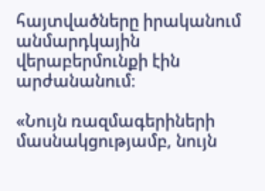հայտվածները իրականում անմարդկային վերաբերմունքի էին արժանանում։

«Նույն ռազմագերիների մասնակցությամբ, նույն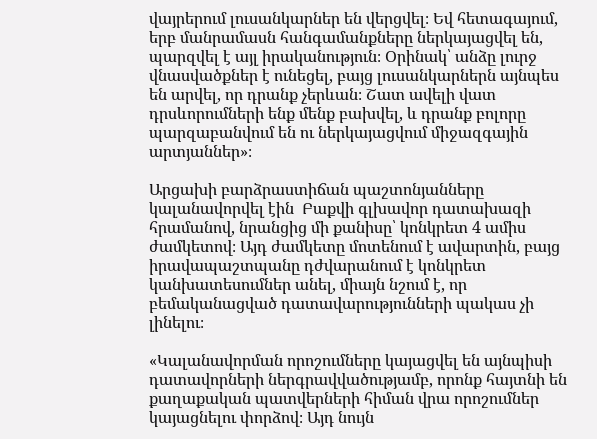վայրերում լուսանկարներ են վերցվել։ Եվ հետագայում, երբ մանրամասն հանգամանքները ներկայացվել են, պարզվել է այլ իրականություն։ Օրինակ՝ անձը լուրջ վնասվածքներ է ունեցել, բայց լուսանկարներն այնպես են արվել, որ դրանք չերևան։ Շատ ավելի վատ դրսևորումների ենք մենք բախվել, և դրանք բոլորը պարզաբանվում են ու ներկայացվում միջազգային արտյաններ»։

Արցախի բարձրաստիճան պաշտոնյանները կալանավորվել էին  Բաքվի գլխավոր դատախազի հրամանով, նրանցից մի քանիսը՝ կոնկրետ 4 ամիս ժամկետով։ Այդ ժամկետը մոտենում է ավարտին, բայց իրավապաշտպանը դժվարանում է կոնկրետ կանխատեսումներ անել, միայն նշում է, որ բեմականացված դատավարությունների պակաս չի լինելու։

«Կալանավորման որոշումները կայացվել են այնպիսի դատավորների ներգրավվածությամբ, որոնք հայտնի են քաղաքական պատվերների հիման վրա որոշումներ կայացնելու փորձով։ Այդ նույն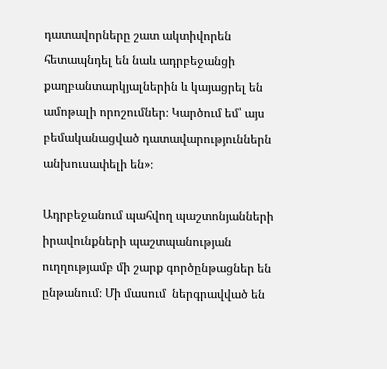դատավորները շատ ակտիվորեն հետապնդել են նաև ադրբեջանցի քաղբանտարկյալներին և կայացրել են ամոթալի որոշումներ։ Կարծում եմ՝ այս բեմականացված դատավարություններն անխուսափելի են»։

Ադրբեջանում պահվող պաշտոնյանների իրավունքների պաշտպանության ուղղությամբ մի շարք գործընթացներ են ընթանում։ Մի մասում  ներգրավված են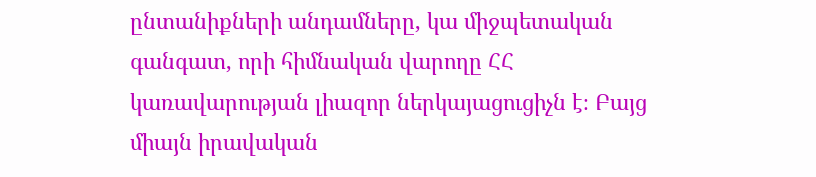ընտանիքների անդամները, կա միջպետական գանգատ, որի հիմնական վարողը ՀՀ կառավարության լիազոր ներկայացուցիչն է։ Բայց միայն իրավական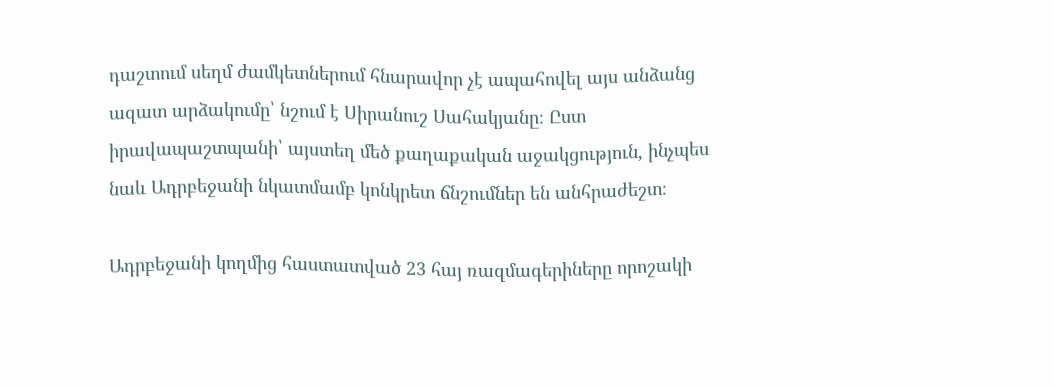դաշտում սեղմ ժամկետներում հնարավոր չէ ապահովել այս անձանց ազատ արձակումը՝ նշում է Սիրանուշ Սահակյանը։ Ըստ իրավապաշտպանի՝ այստեղ մեծ քաղաքական աջակցություն, ինչպես նաև Ադրբեջանի նկատմամբ կոնկրետ ճնշումներ են անհրաժեշտ։

Ադրբեջանի կողմից հաստատված 23 հայ ռազմագերիները որոշակի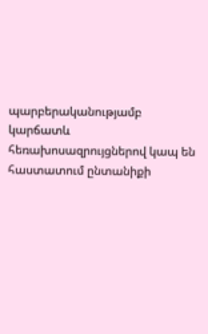պարբերականությամբ կարճատև հեռախոսազրույցներով կապ են հաստատում ընտանիքի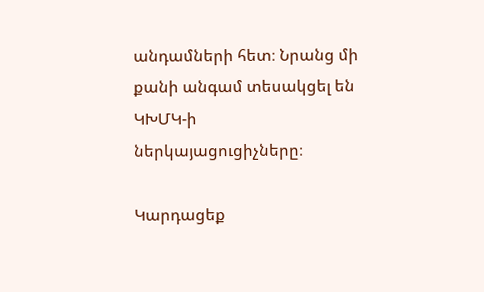անդամների հետ։ Նրանց մի քանի անգամ տեսակցել են ԿԽՄԿ-ի ներկայացուցիչները։

Կարդացեք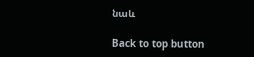նաև

Back to top button